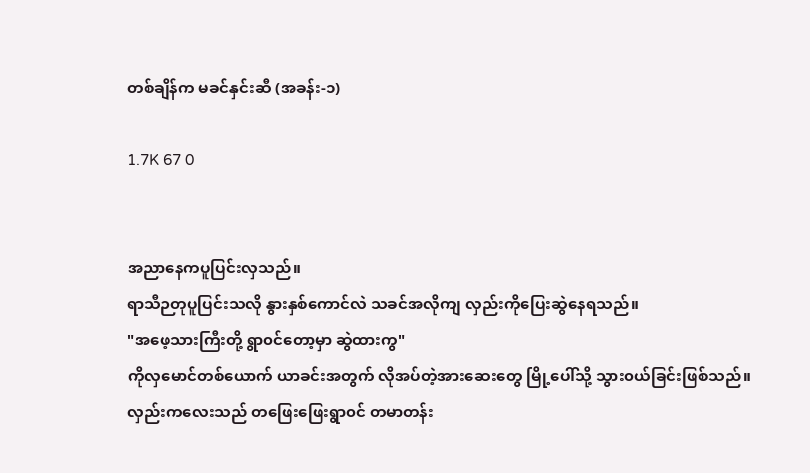တစ်ချိန်က မခင်နှင်းဆီ (အခန်း-၁)

1.7K 67 0


အညာနေကပူပြင်းလှသည်။
ရာသီဉတုပူပြင်းသလို နွားနှစ်ကောင်လဲ သခင်အလိုကျ လှည်းကိုပြေးဆွဲနေရသည်။
"အဖေ့သားကြီးတို့ ရွာ၀င်တော့မှာ ဆွဲထားကွ"
ကိုလှမောင်တစ်ယောက် ယာခင်းအတွက် လိုအပ်တဲ့အားဆေးတွေ မြို့ပေါ်သို့ သွား၀ယ်ခြင်းဖြစ်သည်။
လှည်းကလေးသည် တဖြေးဖြေးရွာ၀င် တမာတန်း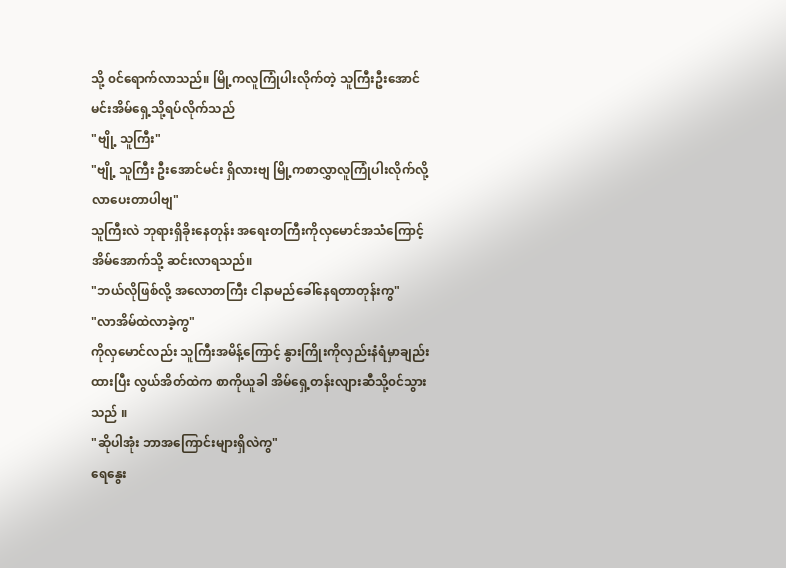သို့ ၀င်ရောက်လာသည်။ မြို့ကလူကြုံပါးလိုက်တဲ့ သူကြီးဦးအောင်မင်းအိမ်ရှေ့သို့ရပ်လိုက်သည်
"ဗျို့ သူကြီး"
"ဗျို့ သူကြီး ဦးအောင်မင်း ရှိလားဗျ မြို့ကစာလွှာလူကြုံပါးလိုက်လို့ လာပေးတာပါဗျ"
သူကြီးလဲ ဘုရားရှိခိုးနေတုန်း အရေးတကြီးကိုလှမောင်အသံကြောင့် အိမ်အောက်‌သို့ ဆင်းလာရသည်။
"ဘယ်လိုဖြစ်လို့ အလောတကြီး ငါနာမည်ခေါ်နေရတာတုန်းကွ"
"လာအိမ်ထဲလာခဲ့ကွ"
ကိုလှမောင်လည်း သူကြီးအမိန့်ကြောင့် နွားကြိုးကိုလှည်းနံရံမှာချည်းထားပြီး လွယ်အိတ်ထဲက စာကိုယူခါ အိမ်ရှေ့တန်းလျားဆီသို့၀င်သွားသည် ။
"ဆိုပါအုံး ဘာအကြောင်းများရှိလဲကွ"
ရေနွေး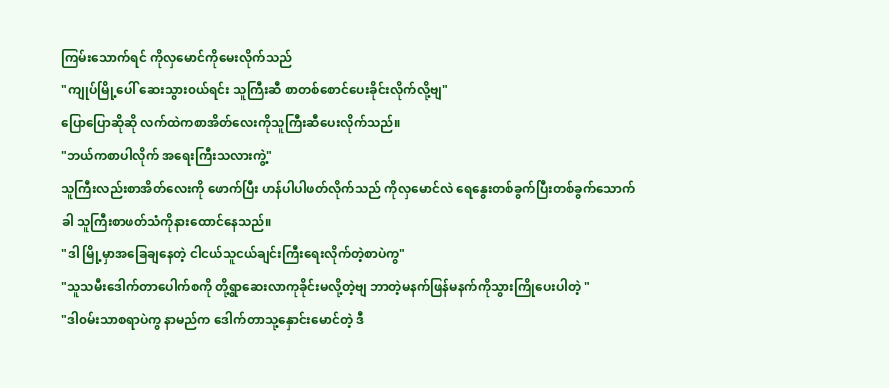ကြမ်းသောက်ရင် ကိုလှမောင်ကိုမေးလိုက်သည်
"ကျုပ်မြို့ပေါ် ဆေးသွား၀ယ်ရင်း သူကြီးဆီ စာတစ်စောင်ပေးခိုင်းလိုက်လို့ဗျ"
ပြောပြောဆိုဆို လက်ထဲကစာအိတ်လေးကိုသူကြီးဆီပေးလိုက်သည်။
"ဘယ်ကစာပါလိုက် အရေးကြီးသလားကွဲ့"
သူကြီးလည်းစာအိတ်လေးကို ဖောက်ပြီး ဟန်ပါပါဖတ်လိုက်သည် ကို‌လှမောင်လဲ ရေနွေးတစ်ခွက်ပြီးတစ်ခွက်သောက်ခါ သူကြီးစာဖတ်သံကိုနားထောင်နေသည်။
"ဒါ မြို့မှာအခြေချနေတဲ့ ငါငယ်သူငယ်ချင်းကြီးရေးလိုက်တဲ့စာပဲကွ"
"သူသမီးဒေါက်တာပေါက်စကို တို့ရွာဆေးလာကုခိုင်းမလို့တဲ့ဗျ ဘာတဲ့မနက်ဖြန်မနက်ကိုသွားကြိုပေးပါတဲ့ "
"ဒါ၀မ်းသာစရာပဲကွ နာမည်က ဒေါက်တာသု့နှောင်းမောင်တဲ့ ဒီ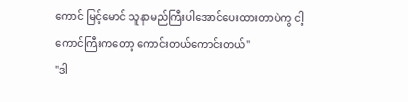ကောင် မြင့်မောင် သူနာမည်ကြီးပါအောင်ပေးထားတာပဲကွ ငါ့ကောင်ကြီးကတော့ ကောင်းတယ်ကောင်းတယ်"
"ဒါ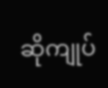ဆိုကျုပ်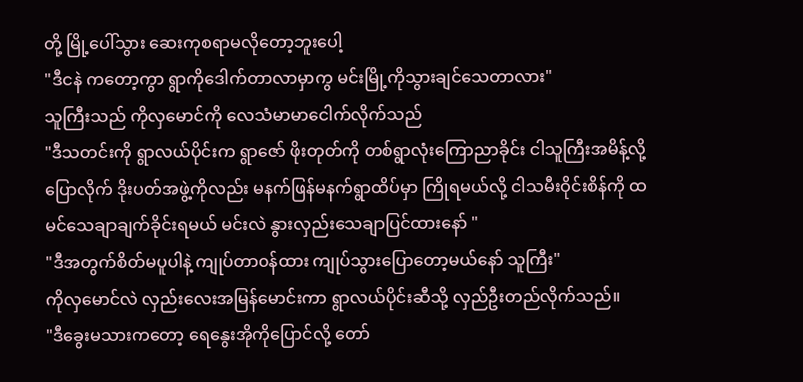တို့ မြို့ပေါ်သွား ဆေးကုစရာမလိုတော့ဘူးပေါ့
"ဒီငနဲ ကတော့ကွာ ရွာကိုဒေါက်တာလာမှာကွ မင်းမြို့ကိုသွားချင်သေတာလား"
သူကြီးသည် ကိုလှမောင်ကို လေသံမာမာငေါက်လိုက်သည်
"ဒီသတင်းကို ရွာလယ်ပိုင်းက ရွာဇော် ဖိုးတုတ်ကို တစ်ရွာလုံးကြောညာခိုင်း ငါသူကြီးအမိန့်လို့ပြောလိုက် ဒိုးပတ်အဖွဲ့ကိုလည်း မနက်ဖြန်မနက်ရွာထိပ်မှာ ကြိုရမယ်လို့ ငါသမီးဝိုင်းစိန်ကို ထမင်သေချာချက်ခိုင်းရမယ် မင်းလဲ နွားလှည်းသေချာပြင်ထားနော် "
"ဒီအတွက်စိတ်မပူပါနဲ့ ကျုပ်တာ၀န်ထား ကျုပ်သွားပြောတော့မယ်နော် သူကြီး"
ကိုလှမောင်လဲ လှည်းလေးအမြန်မောင်းကာ ရွာလယ်ပိုင်းဆီသို့ လှည်ဦးတည်လိုက်သည်။
"ဒီခွေးမသားကတော့ ရေနွေးအိုကိုပြောင်လို့ တော်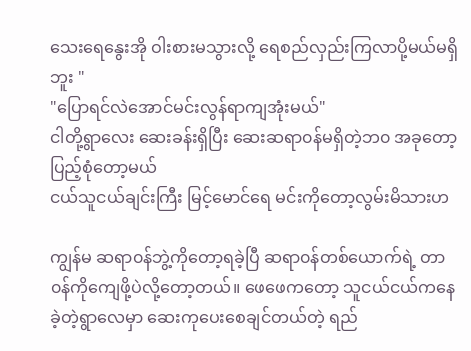သေးရေနွေးအို ဝါးစားမသွားလို့ ရေစည်လှည်းကြလာပို့မယ်မရှိဘူး "
"ပြောရင်လဲအောင်မင်းလွန်ရာကျအုံးမယ်"
ငါတို့ရွာလေး ဆေးခန်းရှိပြီး ‌ဆေးဆရာ၀န်မရှိတဲ့ဘ၀ အခုတော့ ပြည့်စုံတော့မယ်
ငယ်သူငယ်ချင်းကြီး မြင့်မောင်ရေ မင်းကိုတော့လွမ်းမိသားဟ

ကျွန်မ ဆရာ၀န်ဘွဲ့ကိုတော့ရခဲ့ပြီ ဆရာ၀န်တစ်ယောက်ရဲ့ တာ၀န်ကိုကျေဖို့ပဲလို့တော့တယ်။ ဖေဖေကတော့ သူငယ်ငယ်ကနေခဲ့တဲ့ရွာလေမှာ ဆေးကုပေးစေချင်တယ်တဲ့ ရည်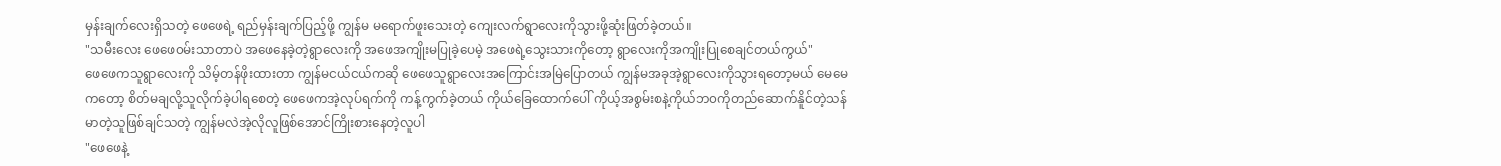မှန်းချက်လေးရှိသတဲ့ ဖေဖေရဲ့ ရည်မှန်းချက်ပြည့်ဖို့ ကျွန်မ မရောက်ဖူးသေးတဲ့ ကျေးလက်ရွာလေးကိုသွားဖို့ဆုံးဖြတ်ခဲ့တယ်။
"သမီးလေး ဖေဖေ၀မ်းသာတာပဲ အဖေနေခဲ့တဲ့ရွာလေးကို အဖေအကျိုးမပြု‌ခဲ့ပေမဲ့ အဖေရဲ့သွေးသားကိုတော့ ရွာလေးကိုအကျိုးပြုစေချင်တယ်ကွယ်"
ဖေဖေကသူရွာလေးကို သိမ့်တန်ဖိုးထားတာ ကျွန်မငယ်ငယ်ကဆို ဖေဖေသူရွာလေးအကြောင်းအမြဲပြောတယ် ကျွန်မအခုအဲ့ရွာလေးကိုသွားရတော့မယ် မေမေကတော့ စိတ်မချလို့သူလိုက်ခဲ့ပါရစေတဲ့ ဖေဖေကအဲ့လုပ်ရက်ကို ကန့်ကွက်ခဲ့တယ် ကိုယ်ခြေထောက်ပေါ် ကိုယ့်အစွမ်းစနဲ့ကိုယ်ဘ၀ကိုတည်ဆောက်နိူင်တဲ့သန်မာတဲ့သူဖြစ်ချင်သတဲ့ ကျွန်မလဲအဲ့လိုလူဖြစ်အောင်ကြိုးစားနေတဲ့လူပါ
"ဖေဖေနဲ့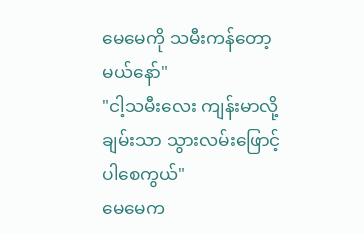မေမေကို သမီးကန်တော့မယ်နော်"
"ငါ့သမီးလေး ကျန်းမာလို့ ချမ်းသာ သွားလမ်းဖြောင့်ပါစေကွယ်"
မေမေက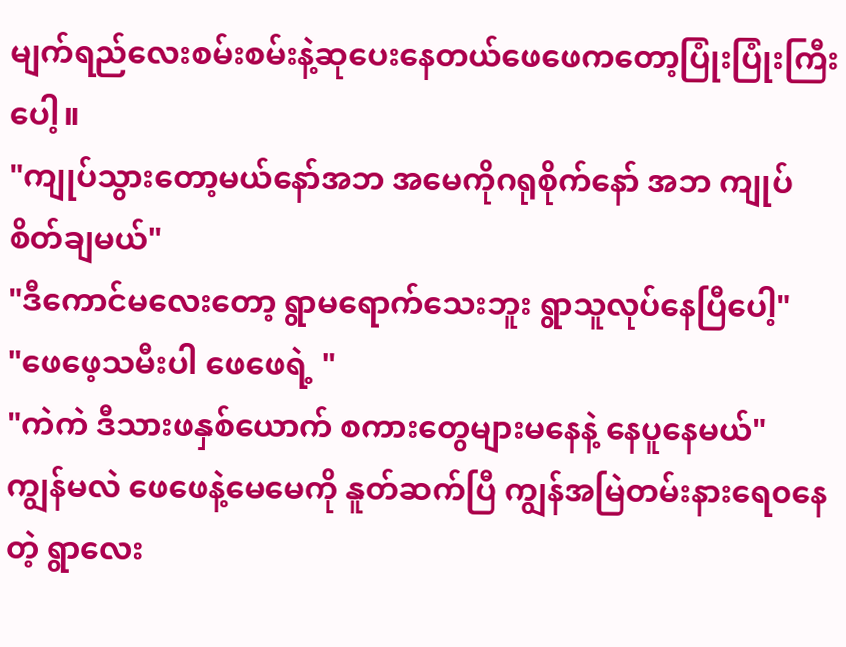မျက်ရည်လေးစမ်းစမ်းနဲ့ဆုပေးနေတယ်ဖေဖေကတော့ပြုံးပြုံးကြီးပေါ့။
"ကျုပ်သွားတော့မယ်နော်အဘ အမေကိုဂရုစိုက်နော် အဘ ကျုပ်စိတ်ချမယ်"
"ဒီကောင်မလေးတော့ ရွာမရောက်သေးဘူး ရွာသူလုပ်နေပြီပေါ့"
"ဖေဖေ့သမီးပါ ဖေဖေရဲ့ "
"ကဲကဲ ဒီသားဖနှစ်ယောက် စကားတွေများမနေနဲ့ နေပူနေမယ်"
ကျွန်မလဲ ‌ဖေဖေနဲ့မေမေကို နူတ်ဆက်ပြီ ကျွန်အမြဲတမ်းနားရေ၀နေတဲ့ ရွာလေး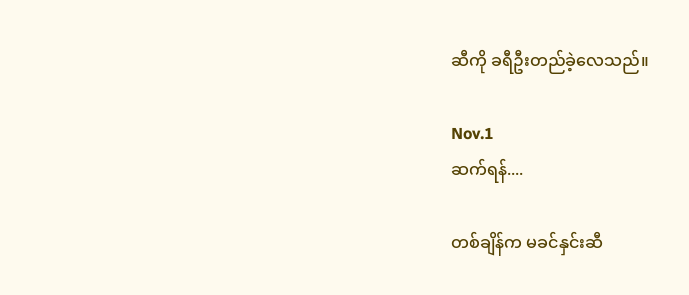ဆီကို ခရီဦးတည်ခဲ့လေသည်။

Nov.1
ဆက်ရန်....

တစ်ချိန်က မခင်နှင်းဆီ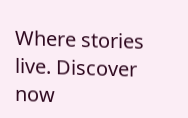Where stories live. Discover now